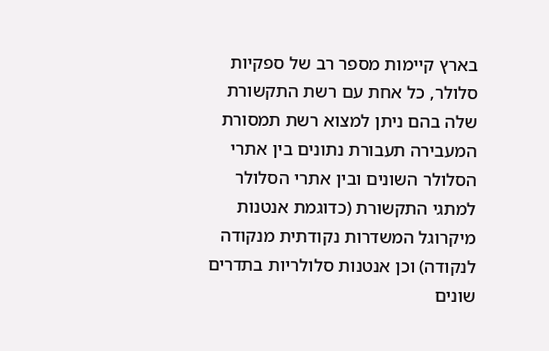בארץ קיימות מספר רב של ספקיות סלולר, כל אחת עם רשת התקשורת שלה בהם ניתן למצוא רשת תמסורת המעבירה תעבורת נתונים בין אתרי הסלולר השונים ובין אתרי הסלולר למתגי התקשורת (כדוגמת אנטנות מיקרוגל המשדרות נקודתית מנקודה לנקודה) וכן אנטנות סלולריות בתדרים שונים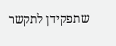שתפקידן לתקשר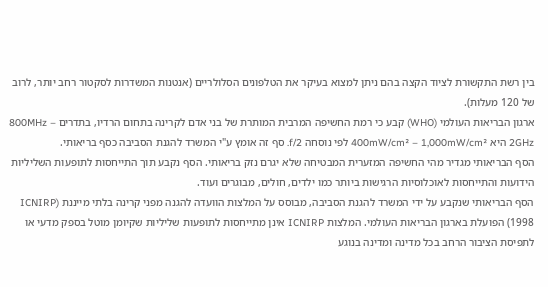בין רשת התקשורת לציוד הקצה בהם ניתן למצוא בעיקר את הטלפונים הסלולריים (אנטנות המשדרות לסקטור רחב יותר, לרוב של 120 מעלות).
ארגון הבריאות העולמי (WHO) קבע כי רמת החשיפה המרבית המותרת של בני אדם לקרינה בתחום הרדיו, בתדרים 800MHz – 2GHz היא 400mW/cm² – 1,000mW/cm² לפי נוסחה f/2. סף זה אומץ ע"י המשרד להגנת הסביבה כסף בריאותי.
הסף הבריאותי מגדיר מהי החשיפה המזערית המבטיחה שלא יגרם נזק בריאותי. הסף נקבע תוך התייחסות לתופעות השליליות הידועות והתייחסות לאוכלוסיות הרגישות ביותר כמו ילדים, חולים, מבוגרים ועוד.
הסף הבריאותי שנקבע על ידי המשרד להגנת הסביבה, מבוסס על המלצות הוועדה להגנה מפני קרינה בלתי מייננת (ICNIRP 1998) הפועלת בארגון הבריאות העולמי. המלצות ICNIRP אינן מתייחסות לתופעות שליליות שקיומן מוטל בספק מדעי או לתפיסת הציבור הרחב בכל מדינה ומדינה בנוגע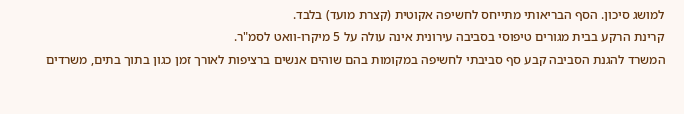למושג סיכון. הסף הבריאותי מתייחס לחשיפה אקוטית (קצרת מועד) בלבד.
קרינת הרקע בבית מגורים טיפוסי בסביבה עירונית אינה עולה על 5 מיקרו-וואט לסמ"ר.
המשרד להגנת הסביבה קבע סף סביבתי לחשיפה במקומות בהם שוהים אנשים ברציפות לאורך זמן כגון בתוך בתים, משרדים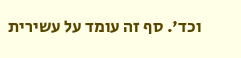וכד'. סף זה עומד על עשירית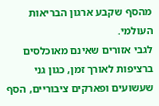מהסף שקבע ארגון הבריאות העולמי.
לגבי אזורים שאינם מאוכלסים ברציפות לאורך זמן, כגון גני שעשועים ופארקים ציבוריים, הסף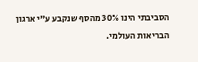הסביבתי הינו 30% מהסף שנקבע ע"י ארגון הבריאות העולמי.